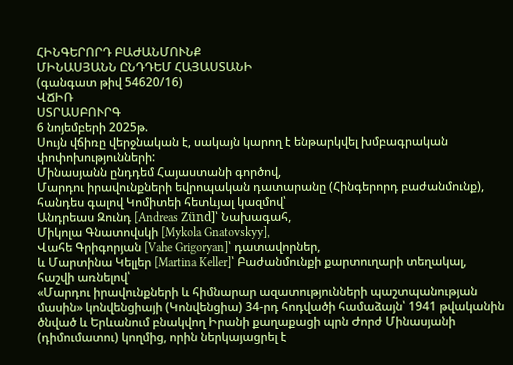ՀԻՆԳԵՐՈՐԴ ԲԱԺԱՆՄՈՒՆՔ
ՄԻՆԱՍՅԱՆՆ ԸՆԴԴԵՄ ՀԱՅԱՍՏԱՆԻ
(գանգատ թիվ 54620/16)
ՎՃԻՌ
ՍՏՐԱՍԲՈՒՐԳ
6 նոյեմբերի 2025թ.
Սույն վճիռը վերջնական է, սակայն կարող է ենթարկվել խմբագրական փոփոխությունների:
Մինասյանն ընդդեմ Հայաստանի գործով,
Մարդու իրավունքների եվրոպական դատարանը (Հինգերորդ բաժանմունք), հանդես գալով Կոմիտեի հետևյալ կազմով՝
Անդրեաս Զունդ [Andreas Zünd]՝ Նախագահ,
Միկոլա Գնատովսկի [Mykola Gnatovskyy],
Վահե Գրիգորյան [Vahe Grigoryan]՝ դատավորներ,
և Մարտինա Կելլեր [Martina Keller]՝ Բաժանմունքի քարտուղարի տեղակալ,
հաշվի առնելով՝
«Մարդու իրավունքների և հիմնարար ազատությունների պաշտպանության մասին» կոնվենցիայի (Կոնվենցիա) 34-րդ հոդվածի համաձայն՝ 1941 թվականին ծնված և Երևանում բնակվող Իրանի քաղաքացի պրն Ժորժ Մինասյանի (դիմումատու) կողմից, որին ներկայացրել է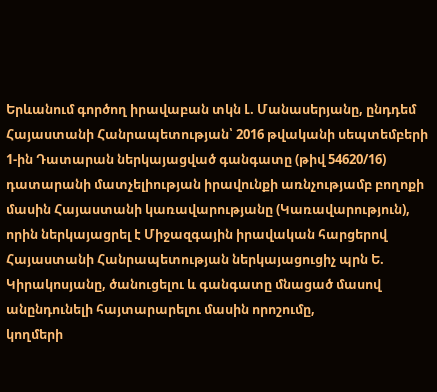Երևանում գործող իրավաբան տկն Լ. Մանասերյանը, ընդդեմ Հայաստանի Հանրապետության՝ 2016 թվականի սեպտեմբերի 1-ին Դատարան ներկայացված գանգատը (թիվ 54620/16) դատարանի մատչելիության իրավունքի առնչությամբ բողոքի մասին Հայաստանի կառավարությանը (Կառավարություն), որին ներկայացրել է Միջազգային իրավական հարցերով Հայաստանի Հանրապետության ներկայացուցիչ պրն Ե. Կիրակոսյանը, ծանուցելու և գանգատը մնացած մասով անընդունելի հայտարարելու մասին որոշումը,
կողմերի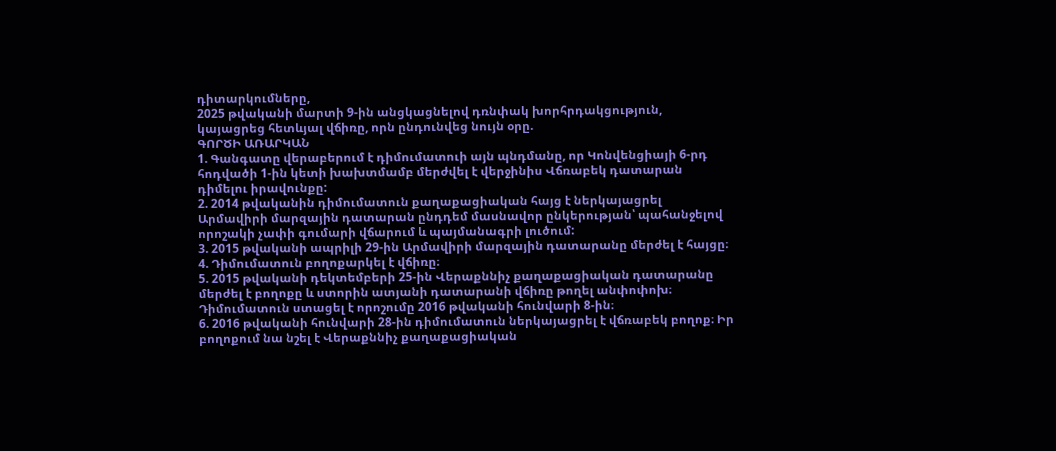դիտարկումները,
2025 թվականի մարտի 9-ին անցկացնելով դռնփակ խորհրդակցություն,
կայացրեց հետևյալ վճիռը, որն ընդունվեց նույն օրը.
ԳՈՐԾԻ ԱՌԱՐԿԱՆ
1. Գանգատը վերաբերում է դիմումատուի այն պնդմանը, որ Կոնվենցիայի 6-րդ հոդվածի 1-ին կետի խախտմամբ մերժվել է վերջինիս Վճռաբեկ դատարան դիմելու իրավունքը:
2. 2014 թվականին դիմումատուն քաղաքացիական հայց է ներկայացրել Արմավիրի մարզային դատարան ընդդեմ մասնավոր ընկերության՝ պահանջելով որոշակի չափի գումարի վճարում և պայմանագրի լուծում:
3. 2015 թվականի ապրիլի 29-ին Արմավիրի մարզային դատարանը մերժել է հայցը։
4. Դիմումատուն բողոքարկել է վճիռը։
5. 2015 թվականի դեկտեմբերի 25-ին Վերաքննիչ քաղաքացիական դատարանը մերժել է բողոքը և ստորին ատյանի դատարանի վճիռը թողել անփոփոխ։ Դիմումատուն ստացել է որոշումը 2016 թվականի հունվարի 8-ին։
6. 2016 թվականի հունվարի 28-ին դիմումատուն ներկայացրել է վճռաբեկ բողոք։ Իր բողոքում նա նշել է Վերաքննիչ քաղաքացիական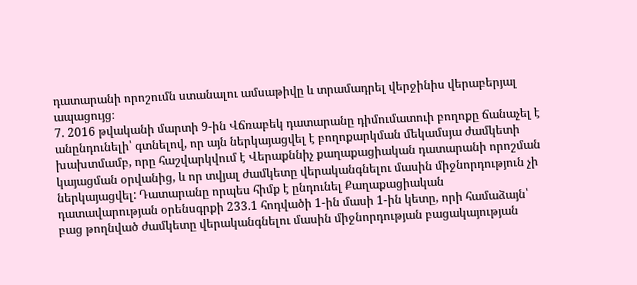դատարանի որոշումն ստանալու ամսաթիվը և տրամադրել վերջինիս վերաբերյալ ապացույց։
7. 2016 թվականի մարտի 9-ին Վճռաբեկ դատարանը դիմումատուի բողոքը ճանաչել է անընդունելի՝ գտնելով, որ այն ներկայացվել է բողոքարկման մեկամսյա ժամկետի խախտմամբ, որը հաշվարկվում է Վերաքննիչ քաղաքացիական դատարանի որոշման կայացման օրվանից, և որ տվյալ ժամկետը վերականգնելու մասին միջնորդություն չի ներկայացվել: Դատարանը որպես հիմք է ընդունել Քաղաքացիական դատավարության օրենսգրքի 233.1 հոդվածի 1-ին մասի 1-ին կետը, որի համաձայն՝ բաց թողնված ժամկետը վերականգնելու մասին միջնորդության բացակայության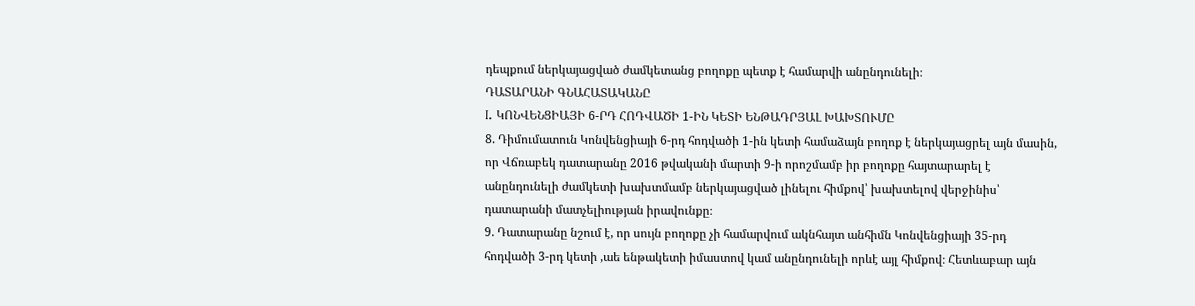դեպքում ներկայացված ժամկետանց բողոքը պետք է համարվի անընդունելի։
ԴԱՏԱՐԱՆԻ ԳՆԱՀԱՏԱԿԱՆԸ
I. ԿՈՆՎԵՆՑԻԱՅԻ 6-ՐԴ ՀՈԴՎԱԾԻ 1-ԻՆ ԿԵՏԻ ԵՆԹԱԴՐՅԱԼ ԽԱԽՏՈՒՄԸ
8. Դիմումատուն Կոնվենցիայի 6-րդ հոդվածի 1-ին կետի համաձայն բողոք է ներկայացրել այն մասին, որ Վճռաբեկ դատարանը 2016 թվականի մարտի 9-ի որոշմամբ իր բողոքը հայտարարել է անընդունելի ժամկետի խախտմամբ ներկայացված լինելու հիմքով՝ խախտելով վերջինիս՝ դատարանի մատչելիության իրավունքը։
9. Դատարանը նշում է, որ սույն բողոքը չի համարվում ակնհայտ անհիմն Կոնվենցիայի 35-րդ հոդվածի 3-րդ կետի ,աե ենթակետի իմաստով կամ անընդունելի որևէ այլ հիմքով։ Հետևաբար այն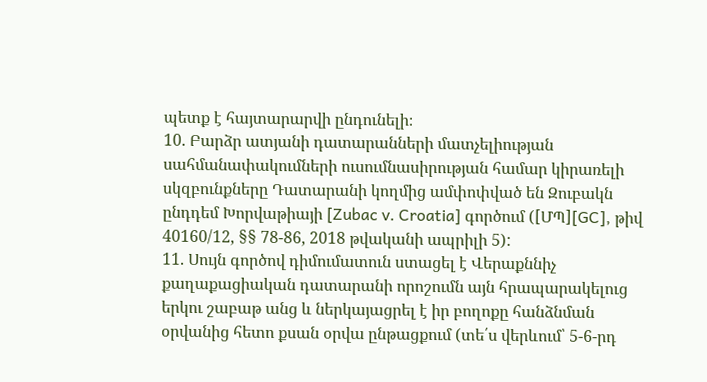պետք է հայտարարվի ընդունելի։
10. Բարձր ատյանի դատարանների մատչելիության սահմանափակումների ուսումնասիրության համար կիրառելի սկզբունքները Դատարանի կողմից ամփոփված են Զուբակն ընդդեմ Խորվաթիայի [Zubac v. Croatia] գործում ([ՄՊ][GC], թիվ 40160/12, §§ 78-86, 2018 թվականի ապրիլի 5):
11. Սույն գործով դիմումատուն ստացել է Վերաքննիչ քաղաքացիական դատարանի որոշումն այն հրապարակելուց երկու շաբաթ անց և ներկայացրել է իր բողոքը հանձնման օրվանից հետո քսան օրվա ընթացքում (տե՛ս վերևում՝ 5-6-րդ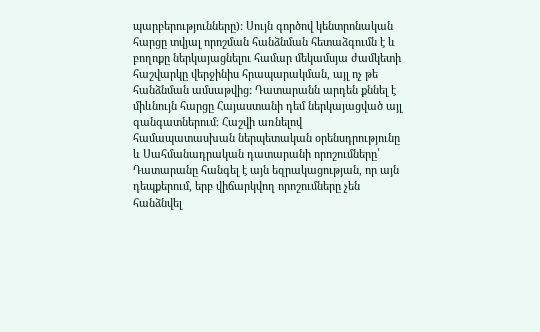պարբերությունները): Սույն գործով կենտրոնական հարցը տվյալ որոշման հանձնման հետաձգումն է և բողոքը ներկայացնելու համար մեկամսյա ժամկետի հաշվարկը վերջինիս հրապարակման, այլ ոչ թե հանձնման ամսաթվից: Դատարանն արդեն քննել է միևնույն հարցը Հայաստանի դեմ ներկայացված այլ գանգատներում։ Հաշվի առնելով համապատասխան ներպետական օրենսդրությունը և Սահմանադրական դատարանի որոշումները՝ Դատարանը հանգել է այն եզրակացության, որ այն դեպքերում, երբ վիճարկվող որոշումները չեն հանձնվել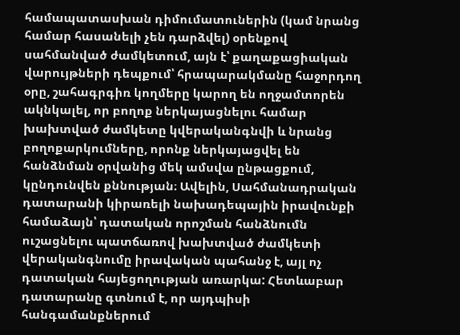համապատասխան դիմումատուներին (կամ նրանց համար հասանելի չեն դարձվել) օրենքով սահմանված ժամկետում, այն է՝ քաղաքացիական վարույթների դեպքում՝ հրապարակմանը հաջորդող օրը, շահագրգիռ կողմերը կարող են ողջամտորեն ակնկալել, որ բողոք ներկայացնելու համար խախտված ժամկետը կվերականգնվի և նրանց բողոքարկումները, որոնք ներկայացվել են հանձնման օրվանից մեկ ամսվա ընթացքում, կընդունվեն քննության։ Ավելին, Սահմանադրական դատարանի կիրառելի նախադեպային իրավունքի համաձայն՝ դատական որոշման հանձնումն ուշացնելու պատճառով խախտված ժամկետի վերականգնումը իրավական պահանջ է, այլ ոչ դատական հայեցողության առարկա: Հետևաբար դատարանը գտնում է, որ այդպիսի հանգամանքներում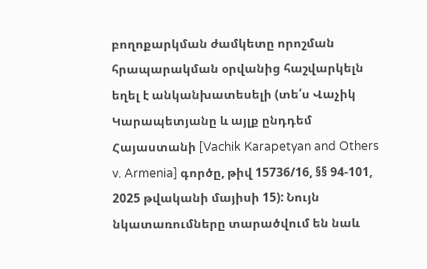բողոքարկման ժամկետը որոշման հրապարակման օրվանից հաշվարկելն եղել է անկանխատեսելի (տե՛ս Վաչիկ Կարապետյանը և այլք ընդդեմ Հայաստանի [Vachik Karapetyan and Others v. Armenia] գործը, թիվ 15736/16, §§ 94-101, 2025 թվականի մայիսի 15): Նույն նկատառումները տարածվում են նաև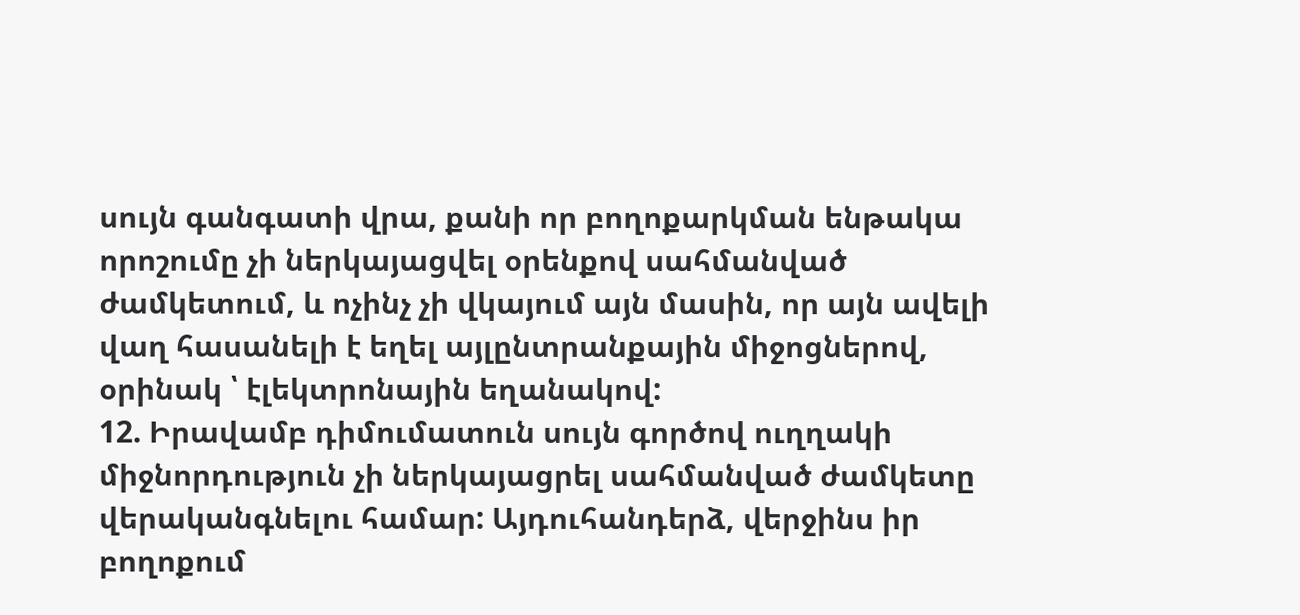սույն գանգատի վրա, քանի որ բողոքարկման ենթակա որոշումը չի ներկայացվել օրենքով սահմանված ժամկետում, և ոչինչ չի վկայում այն մասին, որ այն ավելի վաղ հասանելի է եղել այլընտրանքային միջոցներով, օրինակ ՝ էլեկտրոնային եղանակով:
12. Իրավամբ դիմումատուն սույն գործով ուղղակի միջնորդություն չի ներկայացրել սահմանված ժամկետը վերականգնելու համար: Այդուհանդերձ, վերջինս իր բողոքում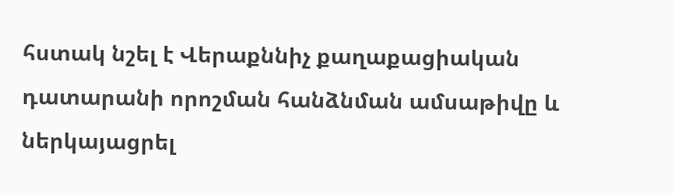հստակ նշել է Վերաքննիչ քաղաքացիական դատարանի որոշման հանձնման ամսաթիվը և ներկայացրել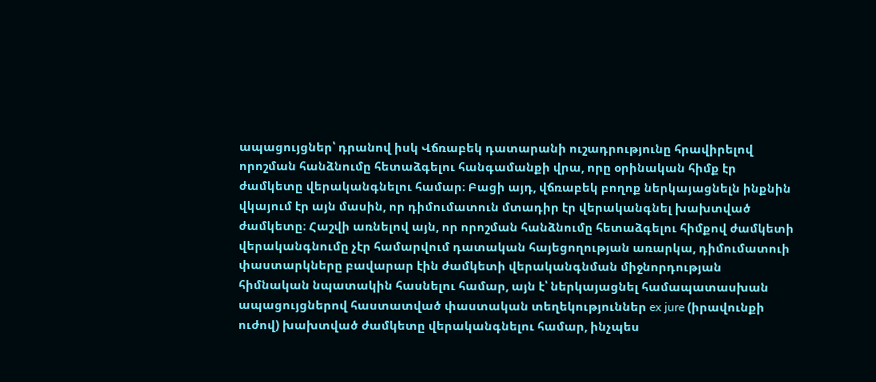ապացույցներ՝ դրանով իսկ Վճռաբեկ դատարանի ուշադրությունը հրավիրելով որոշման հանձնումը հետաձգելու հանգամանքի վրա, որը օրինական հիմք էր ժամկետը վերականգնելու համար։ Բացի այդ, վճռաբեկ բողոք ներկայացնելն ինքնին վկայում էր այն մասին, որ դիմումատուն մտադիր էր վերականգնել խախտված ժամկետը։ Հաշվի առնելով այն, որ որոշման հանձնումը հետաձգելու հիմքով ժամկետի վերականգնումը չէր համարվում դատական հայեցողության առարկա, դիմումատուի փաստարկները բավարար էին ժամկետի վերականգնման միջնորդության հիմնական նպատակին հասնելու համար, այն է՝ ներկայացնել համապատասխան ապացույցներով հաստատված փաստական տեղեկություններ ex jure (իրավունքի ուժով) խախտված ժամկետը վերականգնելու համար, ինչպես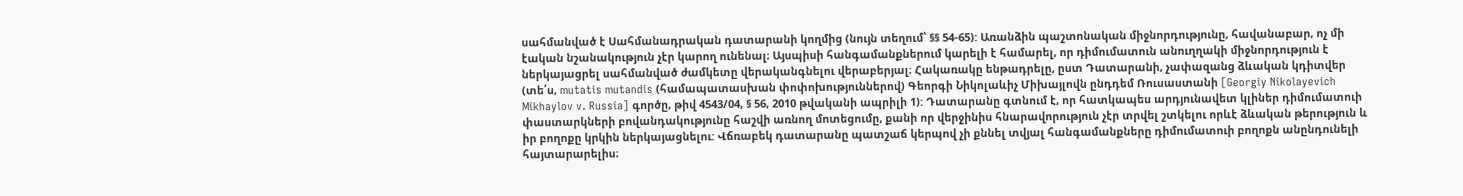սահմանված է Սահմանադրական դատարանի կողմից (նույն տեղում՝ §§ 54-65): Առանձին պաշտոնական միջնորդությունը, հավանաբար, ոչ մի էական նշանակություն չէր կարող ունենալ։ Այսպիսի հանգամանքներում կարելի է համարել, որ դիմումատուն անուղղակի միջնորդություն է ներկայացրել սահմանված ժամկետը վերականգնելու վերաբերյալ։ Հակառակը ենթադրելը, ըստ Դատարանի, չափազանց ձևական կդիտվեր (տե՛ս, mutatis mutandis (համապատասխան փոփոխություններով) Գեորգի Նիկոլաևիչ Միխայլովն ընդդեմ Ռուսաստանի [Georgiy Nikolayevich Mikhaylov v. Russia] գործը, թիվ 4543/04, § 56, 2010 թվականի ապրիլի 1): Դատարանը գտնում է, որ հատկապես արդյունավետ կլիներ դիմումատուի փաստարկների բովանդակությունը հաշվի առնող մոտեցումը, քանի որ վերջինիս հնարավորություն չէր տրվել շտկելու որևէ ձևական թերություն և իր բողոքը կրկին ներկայացնելու: Վճռաբեկ դատարանը պատշաճ կերպով չի քննել տվյալ հանգամանքները դիմումատուի բողոքն անընդունելի հայտարարելիս։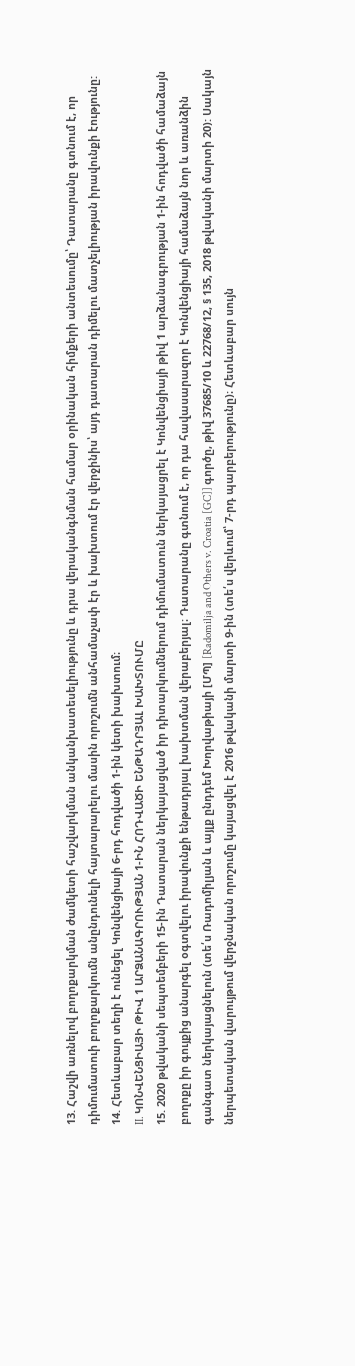13. Հաշվի առնելով բողոքարկման ժամկետի հաշվարկման անկանխատեսելիությունը և դրա վերականգնման համար օրինական հիմքերի անտեսումը՝ Դատարանը գտնում է, որ դիմումատուի բողոքարկումն անընդունելի հայտարարելու մասին որոշումն անհամաչափ էր և խախտում էր վերջինիս՝ այդ դատարան դիմելու մատչելիության իրավունքի էությունը:
14. Հետևաբար տեղի է ունեցել Կոնվենցիայի 6-րդ հոդվածի 1-ին կետի խախտում։
II. ԿՈՆՎԵՆՑԻԱՅԻ ԹԻՎ 1 ԱՐՁԱՆԱԳՐՈՒԹՅԱՆ 1-ԻՆ ՀՈԴՎԱԾԻ ԵՆԹԱԴՐՅԱԼ ԽԱԽՏՈՒՄԸ
15. 2020 թվականի սեպտեմբերի 15-ին Դատարան ներկայացված իր դիտարկումներում դիմումատուն ներկայացրել է Կոնվենցիայի թիվ 1 արձանագրության 1-ին հոդվածի համաձայն բողոքը իր գույքից անարգել օգտվելու իրավունքի ենթադրյալ խախտման վերաբերյալ։ Դատարանը գտնում է, որ դա հավասարազոր է Կոնվենցիայի համաձայն նոր և առանձին գանգատ ներկայացնելուն (տե՛ս Ռադոմիլյան և այլք ընդդեմ Խորվաթիայի [ՄՊ] [Radomilja and Others v. Croatia [GC]] գործը, թիվ 37685/10 և 22768/12, § 135, 2018 թվականի մարտի 20): Սակայն ներպետական վարույթում վերջնական որոշումը կայացվել է 2016 թվականի մարտի 9-ին (տե՛ս վերևում՝ 7-րդ պարբերությունը)։ Հետևաբար սույն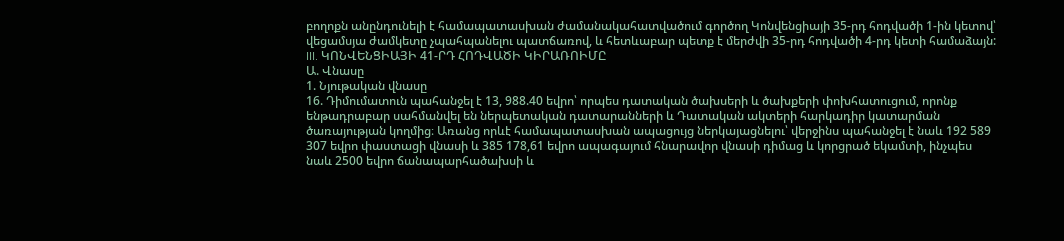բողոքն անընդունելի է համապատասխան ժամանակահատվածում գործող Կոնվենցիայի 35-րդ հոդվածի 1-ին կետով՝ վեցամսյա ժամկետը չպահպանելու պատճառով, և հետևաբար պետք է մերժվի 35-րդ հոդվածի 4-րդ կետի համաձայն:
III. ԿՈՆՎԵՆՑԻԱՅԻ 41-ՐԴ ՀՈԴՎԱԾԻ ԿԻՐԱՌՈԻՄԸ
Ա. Վնասը
1. Նյութական վնասը
16. Դիմումատուն պահանջել է 13, 988.40 եվրո՝ որպես դատական ծախսերի և ծախքերի փոխհատուցում, որոնք ենթադրաբար սահմանվել են ներպետական դատարանների և Դատական ակտերի հարկադիր կատարման ծառայության կողմից։ Առանց որևէ համապատասխան ապացույց ներկայացնելու՝ վերջինս պահանջել է նաև 192 589 307 եվրո փաստացի վնասի և 385 178,61 եվրո ապագայում հնարավոր վնասի դիմաց և կորցրած եկամտի, ինչպես նաև 2500 եվրո ճանապարհածախսի և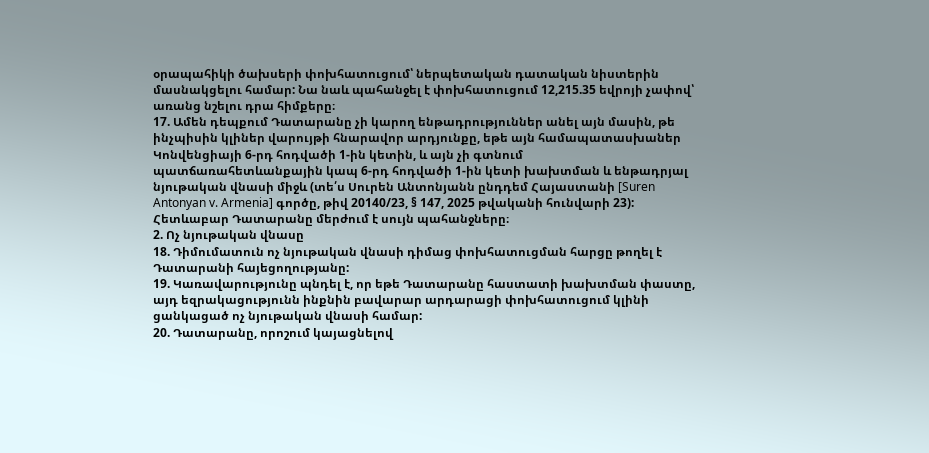օրապահիկի ծախսերի փոխհատուցում՝ ներպետական դատական նիստերին մասնակցելու համար: Նա նաև պահանջել է փոխհատուցում 12,215.35 եվրոյի չափով՝ առանց նշելու դրա հիմքերը։
17. Ամեն դեպքում Դատարանը չի կարող ենթադրություններ անել այն մասին, թե ինչպիսին կլիներ վարույթի հնարավոր արդյունքը, եթե այն համապատասխաներ Կոնվենցիայի 6-րդ հոդվածի 1-ին կետին, և այն չի գտնում պատճառահետևանքային կապ 6-րդ հոդվածի 1-ին կետի խախտման և ենթադրյալ նյութական վնասի միջև (տե՛ս Սուրեն Անտոնյանն ընդդեմ Հայաստանի [Suren Antonyan v. Armenia] գործը, թիվ 20140/23, § 147, 2025 թվականի հունվարի 23): Հետևաբար Դատարանը մերժում է սույն պահանջները։
2. Ոչ նյութական վնասը
18. Դիմումատուն ոչ նյութական վնասի դիմաց փոխհատուցման հարցը թողել է Դատարանի հայեցողությանը:
19. Կառավարությունը պնդել է, որ եթե Դատարանը հաստատի խախտման փաստը, այդ եզրակացությունն ինքնին բավարար արդարացի փոխհատուցում կլինի ցանկացած ոչ նյութական վնասի համար:
20. Դատարանը, որոշում կայացնելով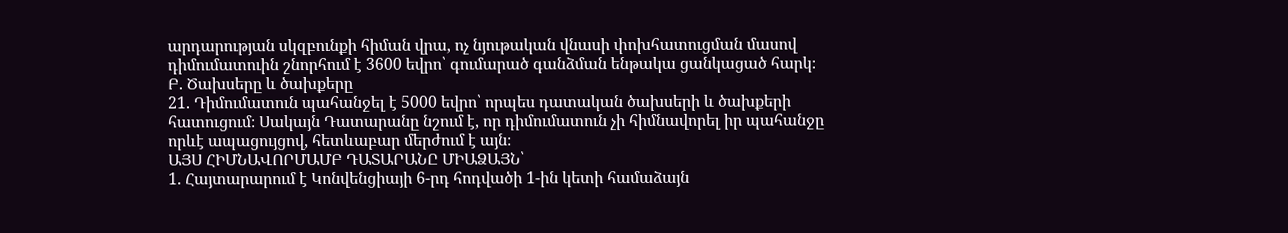արդարության սկզբունքի հիման վրա, ոչ նյութական վնասի փոխհատուցման մասով դիմումատուին շնորհում է 3600 եվրո՝ գումարած գանձման ենթակա ցանկացած հարկ։
Բ. Ծախսերը և ծախքերը
21. Դիմումատուն պահանջել է 5000 եվրո՝ որպես դատական ծախսերի և ծախքերի հատուցում։ Սակայն Դատարանը նշում է, որ դիմումատուն չի հիմնավորել իր պահանջը որևէ ապացույցով, հետևաբար մերժում է այն։
ԱՅՍ ՀԻՄՆԱՎՈՐՄԱՄԲ ԴԱՏԱՐԱՆԸ ՄԻԱՁԱՅՆ՝
1. Հայտարարում է Կոնվենցիայի 6-րդ հոդվածի 1-ին կետի համաձայն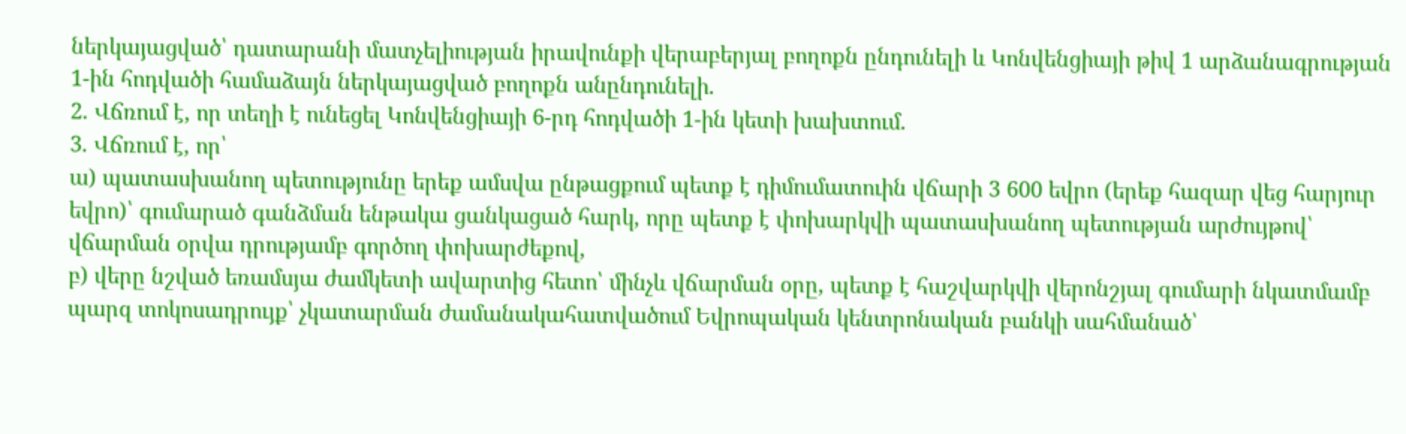ներկայացված՝ դատարանի մատչելիության իրավունքի վերաբերյալ բողոքն ընդունելի և Կոնվենցիայի թիվ 1 արձանագրության 1-ին հոդվածի համաձայն ներկայացված բողոքն անընդունելի.
2. Վճռում է, որ տեղի է ունեցել Կոնվենցիայի 6-րդ հոդվածի 1-ին կետի խախտում.
3. Վճռում է, որ՝
ա) պատասխանող պետությունը երեք ամսվա ընթացքում պետք է դիմումատուին վճարի 3 600 եվրո (երեք հազար վեց հարյուր եվրո)՝ գումարած գանձման ենթակա ցանկացած հարկ, որը պետք է փոխարկվի պատասխանող պետության արժույթով՝ վճարման օրվա դրությամբ գործող փոխարժեքով,
բ) վերը նշված եռամսյա ժամկետի ավարտից հետո՝ մինչև վճարման օրը, պետք է հաշվարկվի վերոնշյալ գումարի նկատմամբ պարզ տոկոսադրույք՝ չկատարման ժամանակահատվածում Եվրոպական կենտրոնական բանկի սահմանած՝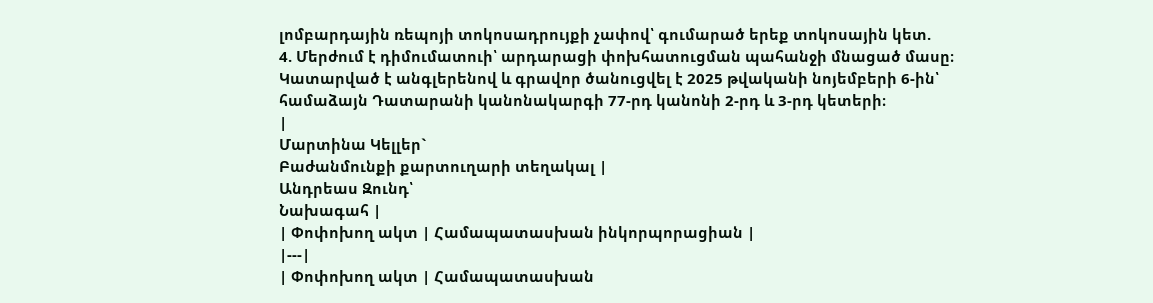լոմբարդային ռեպոյի տոկոսադրույքի չափով՝ գումարած երեք տոկոսային կետ.
4. Մերժում է դիմումատուի՝ արդարացի փոխհատուցման պահանջի մնացած մասը։
Կատարված է անգլերենով և գրավոր ծանուցվել է 2025 թվականի նոյեմբերի 6-ին՝ համաձայն Դատարանի կանոնակարգի 77-րդ կանոնի 2-րդ և 3-րդ կետերի։
|
Մարտինա Կելլեր`
Բաժանմունքի քարտուղարի տեղակալ |
Անդրեաս Զունդ՝
Նախագահ |
| Փոփոխող ակտ | Համապատասխան ինկորպորացիան |
|---|
| Փոփոխող ակտ | Համապատասխան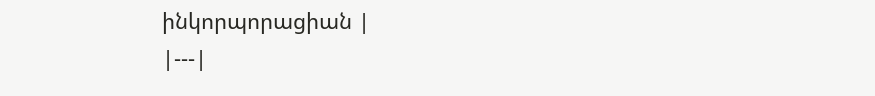ինկորպորացիան |
|---|